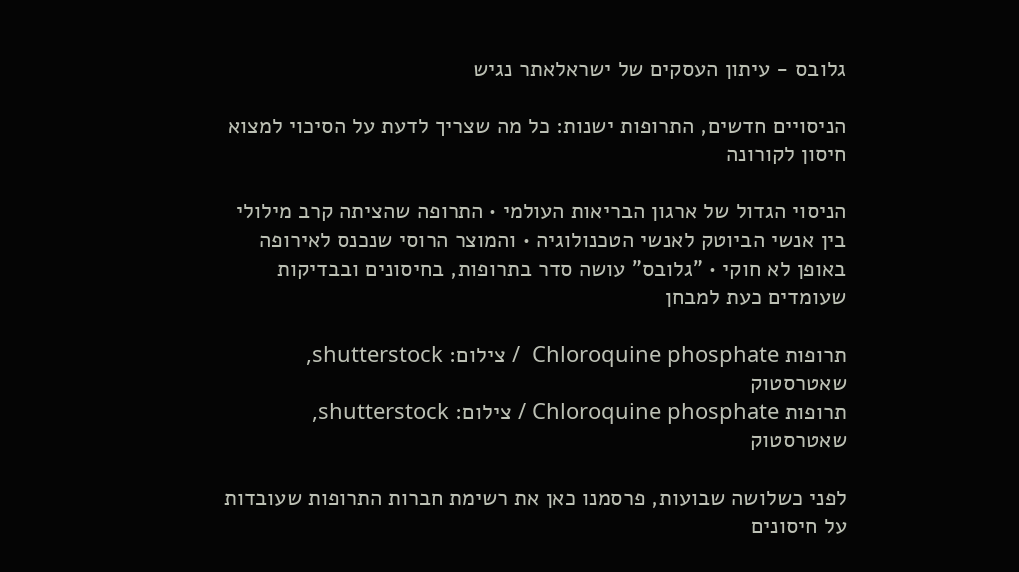גלובס - עיתון העסקים של ישראלאתר נגיש

הניסויים חדשים, התרופות ישנות: כל מה שצריך לדעת על הסיכוי למצוא חיסון לקורונה

הניסוי הגדול של ארגון הבריאות העולמי • התרופה שהציתה קרב מילולי בין אנשי הביוטק לאנשי הטכנולוגיה • והמוצר הרוסי שנכנס לאירופה באופן לא חוקי • "גלובס" עושה סדר בתרופות, בחיסונים ובבדיקות שעומדים כעת למבחן

תרופות Chloroquine phosphate  / צילום: shutterstock, שאטרסטוק
תרופות Chloroquine phosphate / צילום: shutterstock, שאטרסטוק

לפני כשלושה שבועות, פרסמנו כאן את רשימת חברות התרופות שעובדות על חיסונים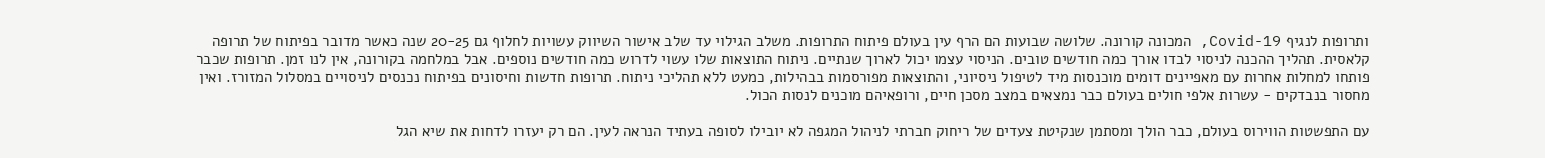ותרופות לנגיף Covid-19, המכונה קורונה. שלושה שבועות הם הרף עין בעולם פיתוח התרופות. משלב הגילוי עד שלב אישור השיווק עשויות לחלוף גם 20-25 שנה כאשר מדובר בפיתוח של תרופה קלאסית. תהליך ההכנה לניסוי לבדו אורך כמה חודשים טובים. הניסוי עצמו יכול לארוך שנתיים. ניתוח התוצאות שלו עשוי לדרוש כמה חודשים נוספים. אבל במלחמה בקורונה, אין לנו זמן. תרופות שכבר פותחו למחלות אחרות עם מאפיינים דומים מוכנסות מיד לטיפול ניסיוני, והתוצאות מפורסמות בבהילות, כמעט ללא תהליכי ניתוח. תרופות חדשות וחיסונים בפיתוח נכנסים לניסויים במסלול המזורז. ואין מחסור בנבדקים - עשרות אלפי חולים בעולם כבר נמצאים במצב מסכן חיים, ורופאיהם מוכנים לנסות הכול.

עם התפשטות הווירוס בעולם, כבר הולך ומסתמן שנקיטת צעדים של ריחוק חברתי לניהול המגפה לא יובילו לסופה בעתיד הנראה לעין. הם רק יעזרו לדחות את שיא הגל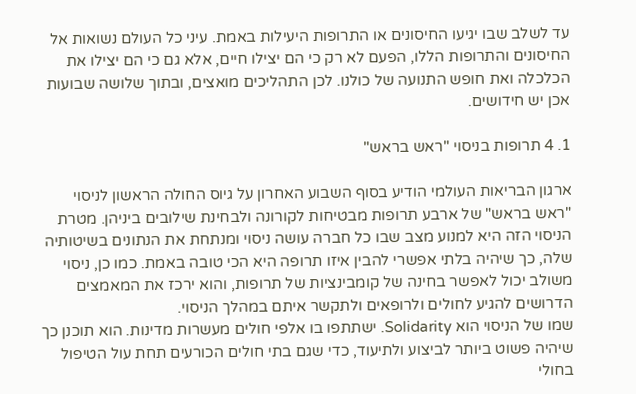עד לשלב שבו יגיעו החיסונים או התרופות היעילות באמת. עיני כל העולם נשואות אל החיסונים והתרופות הללו, הפעם לא רק כי הם יצילו חיים, אלא גם כי הם יצילו את הכלכלה ואת חופש התנועה של כולנו. לכן התהליכים מואצים, ובתוך שלושה שבועות אכן יש חידושים.

1. 4 תרופות בניסוי "ראש בראש"

ארגון הבריאות העולמי הודיע בסוף השבוע האחרון על גיוס החולה הראשון לניסוי "ראש בראש" של ארבע תרופות מבטיחות לקורונה ולבחינת שילובים ביניהן. מטרת הניסוי הזה היא למנוע מצב שבו כל חברה עושה ניסוי ומנתחת את הנתונים בשיטותיה שלה, כך שיהיה בלתי אפשרי להבין איזו תרופה היא הכי טובה באמת. כמו כן, ניסוי משולב יכול לאפשר בחינה של קומבינציות של תרופות, והוא ירכז את המאמצים הדרושים להגיע לחולים ולרופאים ולתקשר איתם במהלך הניסוי.
שמו של הניסוי הוא Solidarity. ישתתפו בו אלפי חולים מעשרות מדינות. הוא תוכנן כך שיהיה פשוט ביותר לביצוע ולתיעוד, כדי שגם בתי חולים הכורעים תחת עול הטיפול בחולי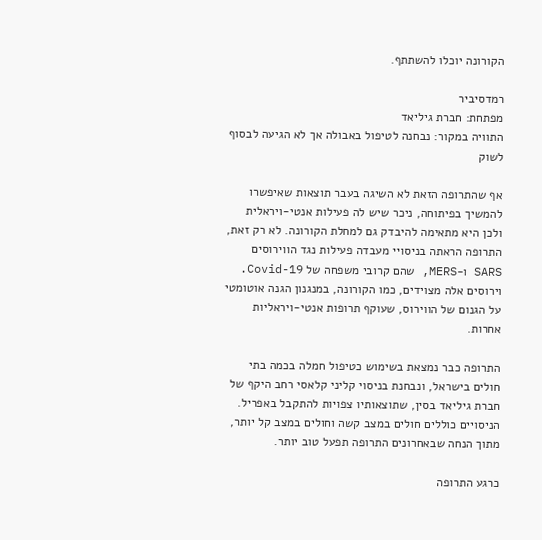הקורונה יוכלו להשתתף.

רמדסיביר
מפתחת: חברת גיליאד
התוויה במקור: נבחנה לטיפול באבולה אך לא הגיעה לבסוף לשוק

אף שהתרופה הזאת לא השיגה בעבר תוצאות שאיפשרו להמשיך בפיתוחה, ניכר שיש לה פעילות אנטי-ויראלית ולכן היא מתאימה להיבדק גם למחלת הקורונה. לא רק זאת, התרופה הראתה בניסויי מעבדה פעילות נגד הווירוסים SARS ו-MERS, שהם קרובי משפחה של Covid-19. וירוסים אלה מצוידים, כמו הקורונה, במנגנון הגנה אוטומטי על הגנום של הווירוס, שעוקף תרופות אנטי-ויראליות אחרות.

התרופה כבר נמצאת בשימוש כטיפול חמלה בכמה בתי חולים בישראל, ונבחנת בניסוי קליני קלאסי רחב היקף של חברת גיליאד בסין, שתוצאותיו צפויות להתקבל באפריל. הניסויים כוללים חולים במצב קשה וחולים במצב קל יותר, מתוך הנחה שבאחרונים התרופה תפעל טוב יותר.

כרגע התרופה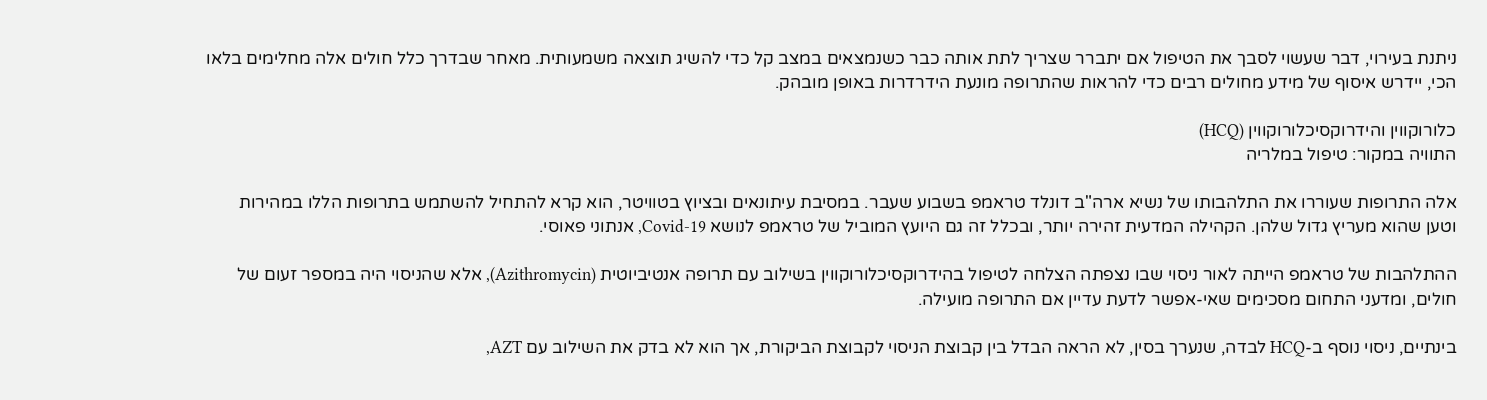ניתנת בעירוי, דבר שעשוי לסבך את הטיפול אם יתברר שצריך לתת אותה כבר כשנמצאים במצב קל כדי להשיג תוצאה משמעותית. מאחר שבדרך כלל חולים אלה מחלימים בלאו הכי, יידרש איסוף של מידע מחולים רבים כדי להראות שהתרופה מונעת הידרדרות באופן מובהק.

כלורוקווין והידרוקסיכלורוקווין (HCQ)
התוויה במקור: טיפול במלריה

אלה התרופות שעוררו את התלהבותו של נשיא ארה"ב דונלד טראמפ בשבוע שעבר. במסיבת עיתונאים ובציוץ בטוויטר, הוא קרא להתחיל להשתמש בתרופות הללו במהירות וטען שהוא מעריץ גדול שלהן. הקהילה המדעית זהירה יותר, ובכלל זה גם היועץ המוביל של טראמפ לנושא Covid-19, אנתוני פאוסי.

ההתלהבות של טראמפ הייתה לאור ניסוי שבו נצפתה הצלחה לטיפול בהידרוקסיכלורוקווין בשילוב עם תרופה אנטיביוטית (Azithromycin), אלא שהניסוי היה במספר זעום של חולים, ומדעני התחום מסכימים שאי-אפשר לדעת עדיין אם התרופה מועילה.

בינתיים, ניסוי נוסף ב-HCQ לבדה, שנערך בסין, לא הראה הבדל בין קבוצת הניסוי לקבוצת הביקורת, אך הוא לא בדק את השילוב עם AZT,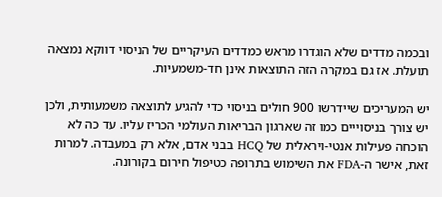ובכמה מדדים שלא הוגדרו מראש כמדדים העיקריים של הניסוי דווקא נמצאה תועלת. אז גם במקרה הזה התוצאות אינן חד-משמעיות.

יש המעריכים שיידרשו 900 חולים בניסוי כדי להגיע לתוצאה משמעותית, ולכן יש צורך בניסוייים כמו זה שארגון הבריאות העולמי הכריז עליו. עד כה לא הוכחה פעילות אנטי-ויראלית של HCQ בבני אדם, אלא רק במעבדה. למרות זאת, אישר ה-FDA את השימוש בתרופה כטיפול חירום בקורונה.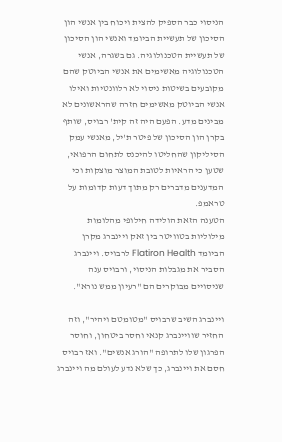הניסוי כבר הספיק להצית ויכוח בין אנשי הון הסיכון של תעשיית הביומד ואנשי הון הסיכון של תעשיית הטכנולוגיה. גם בשגרה, אנשי הטכנולוגיה מאשימים את אנשי הביוטק שהם מקובעים בשיטות ניסוי לא רלוונטיות ואילו אנשי הביוטק מאשימים חזרה שהראשונים לא מבינים מדע. הפעם היה זה קית' רבויס, שותף בקרן הון הסיכון של פיטר ת'יל, מאנשי עמק הסיליקון שהחליטו להיכנס לתחום הרפואי, שטען כי הראיות לטובת המוצר מוצקות וכי המדענים מדברים רק מתוך דעות קדומות על טראמפ.
הטענה הזאת הולידה חילופי מהלומות מילוליות בטוויטר בין זאק ויינברג מקרן הביומד Flatiron Health לרבויס. ויינברג הסביר את מגבלות הניסוי, ורבויס ענה שניסויים מבוקרים הם "רעיון ממש נורא".

ויינברג השיב שרבויס "מטומטם ויהיר", וזה החזיר שוויינברג קנאי וחסר ביטחון, וחוסר הפרגון שלו לתרופה "הורג אנשים". ואז רבויס חסם את ויינברג, כך שלא נדע לעולם מה ויינברג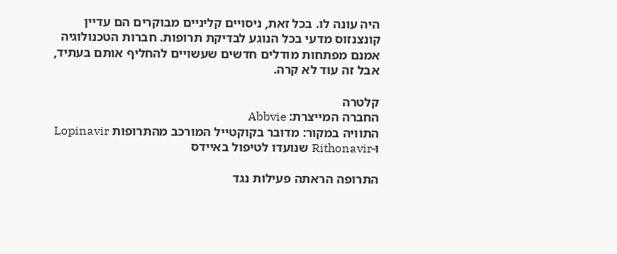היה עונה לו. בכל זאת, ניסויים קליניים מבוקרים הם עדיין קונצנזוס מדעי בכל הנוגע לבדיקת תרופות. חברות הטכנולוגיה אמנם מפתחות מודלים חדשים שעשויים להחליף אותם בעתיד, אבל זה עוד לא קרה.

קלטרה
החברה המייצרת: Abbvie
התוויה במקור: מדובר בקוקטייל המורכב מהתרופות Lopinavir
ו-Rithonavir שנועדו לטיפול באיידס

התרופה הראתה פעילות נגד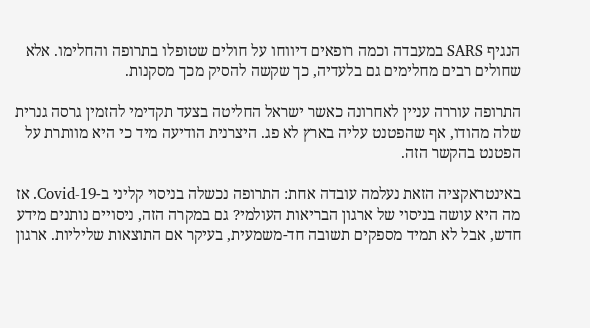הנגיף SARS במעבדה וכמה רופאים דיווחו על חולים שטופלו בתרופה והחלימו. אלא שחולים רבים מחלימים גם בלעדיה, כך שקשה להסיק מכך מסקנות.

התרופה עוררה עניין לאחרונה כאשר ישראל החליטה בצעד תקדימי להזמין גרסה גנרית שלה מהודו, אף שהפטנט עליה בארץ לא פג. היצרנית הודיעה מיד כי היא מוותרת על הפטנט בהקשר הזה.

באינטראקציה הזאת נעלמה עובדה אחת: התרופה נכשלה בניסוי קליני ב-Covid-19. אז מה היא עושה בניסוי של ארגון הבריאות העולמי? גם במקרה הזה, ניסויים נותנים מידע חדש, אבל לא תמיד מספקים תשובה חד-משמעית, בעיקר אם התוצאות שליליות. ארגון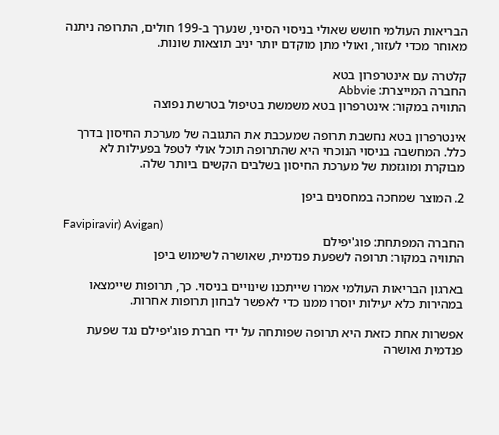הבריאות העולמי חושש שאולי בניסוי הסיני, שנערך ב-199 חולים, התרופה ניתנה מאוחר מכדי לעזור, ואולי מתן מוקדם יותר יניב תוצאות שונות.

קלטרה עם אינטרפרון בטא
החברה המייצרת: Abbvie
התוויה במקור: אינטרפרון בטא משמשת בטיפול בטרשת נפוצה

אינטרפרון בטא נחשבת תרופה שמעכבת את התגובה של מערכת החיסון בדרך כלל. המחשבה בניסוי הנוכחי היא שהתרופה תוכל אולי לטפל בפעילות לא מבוקרת ומוגזמת של מערכת החיסון בשלבים הקשים ביותר שלה.

2. המוצר שמחכה במחסנים ביפן

Favipiravir) Avigan)
החברה המפתחת: פוג'יפילם
התוויה במקור: תרופה לשפעת פנדמית, שאושרה לשימוש ביפן

בארגון הבריאות העולמי אמרו שייתכנו שינויים בניסוי. כך, תרופות שיימצאו במהירות כלא יעילות יוסרו ממנו כדי לאפשר לבחון תרופות אחרות.

אפשרות אחת כזאת היא תרופה שפותחה על ידי חברת פוג'יפילם נגד שפעת פנדמית ואושרה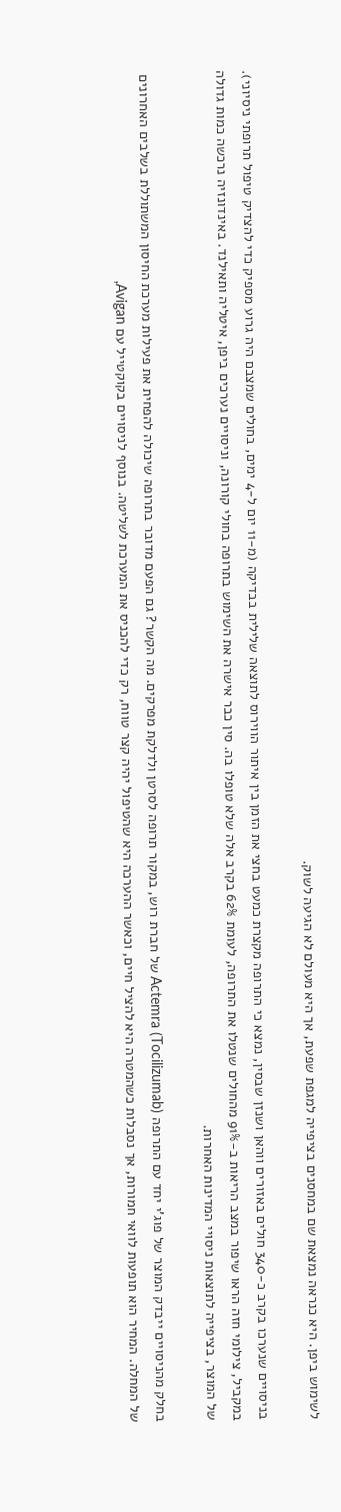לשימוש ביפן. היא כנראה נמצאת שם במחסנים בציפייה למגפת שפעת, אך היא מעולם לא הגיעה לשוק.

בניסויים שנערכו בקרב כ-340 חולים באזורים ווהאן ושנזן שבסין, נמצא כי התרופה מקצרת כמעט בחצי את הזמן בין איתור הווירוס לתוצאה שלילית בבדיקה (מ-11 יום ל-4 ימים, בחולים שמצבם היה גרוע מספיק כדי להצדיק טיפול תרופתי ניסיוני). במקביל, צילומי חזה הראו שיפור במצב הריאות ב-91% מהחולים שנטלו את התרופה, לעומת 62% בקרב אלה שלא טופלו בה. סין כבר אישרה את השימוש בתרופה בחולי קורונה, וניסויים נערכים ביפן, איטליה ותאילנד. באינדונזיה נרכשה כמות גדולה של המוצר, בציפייה לתוצאות ניסויי המדינות האחרות.

בחלק מהניסויים ייבדק המוצר של פוג'י יחד עם התרופה Actemra (Tocilizumab) של חברת רוש, במקור תרופה לסרטן ולדלקת מפרקים. מה הקשר? גם הפעם מדובר בתרופה שיכולה להפחית את פעילות מערכת החיסון המשתוללת בשלבים האחרונים של המחלה. המחיר הוא תופעות לוואי חמורות, אך נסבלות כשהמטרה היא להציל חיים, וכאשר ההערכה היא שהטיפול יהיה קצר טווח, רק כדי להכניס את המערכת לשליטה. בנוסף לניסויים בקוקטייל עם Avigan,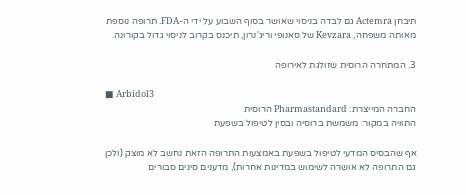תיבחן Actemra גם לבדה בניסוי שאושר בסוף השבוע על ידי ה-FDA. תרופה נוספת מאותה משפחה, Kevzara של סאנופי וריג'נרון, תיכנס בקרוב לניסוי גדול בקורונה.

3. המתחרה הרוסית שזולגת לאירופה

■ Arbidol3
החברה המייצרת: Pharmastandard הרוסית
התוויה במקור: משמשת ברוסיה ובסין לטיפול בשפעת

אף שהבסיס המדעי לטיפול בשפעת באמצעות התרופה הזאת נחשב לא מוצק (ולכן גם התרופה לא אושרה לשימוש במדינות אחרות), מדענים סינים סבורים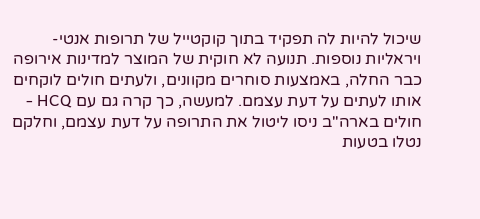שיכול להיות לה תפקיד בתוך קוקטייל של תרופות אנטי-ויראליות נוספות. תנועה לא חוקית של המוצר למדינות אירופה כבר החלה, באמצעות סוחרים מקוונים, ולעתים חולים לוקחים אותו לעתים על דעת עצמם. למעשה, כך קרה גם עם HCQ - חולים בארה"ב ניסו ליטול את התרופה על דעת עצמם, וחלקם נטלו בטעות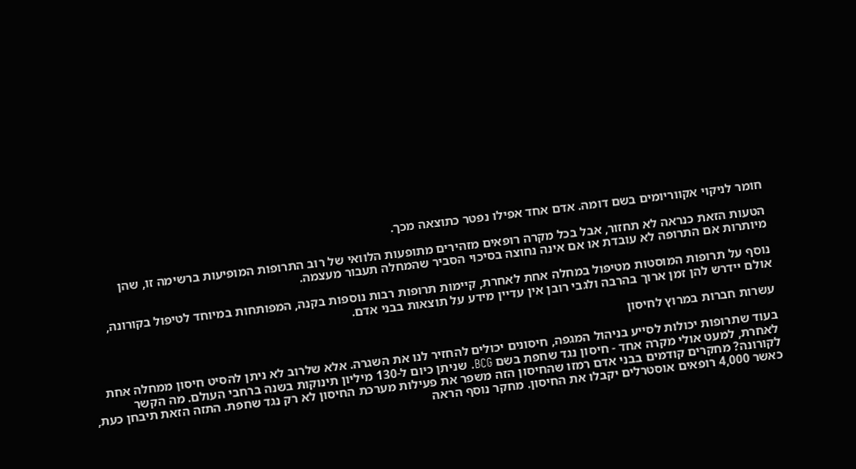חומר לניקוי אקווריומים בשם דומה. אדם אחד אפילו נפטר כתוצאה מכך.

הטעות הזאת כנראה לא תחזור, אבל בכל מקרה רופאים מזהירים מתופעות הלוואי של רוב התרופות המופיעות ברשימה זו, שהן מיותרות אם התרופה לא עובדת או אם אינה נחוצה בסיכוי הסביר שהמחלה תעבור מעצמה.

נוסף על תרופות המוסטות מטיפול במחלה אחת לאחרת, קיימות תרופות רבות נוספות בקנה, המפותחות במיוחד לטיפול בקורונה, אולם יידרש להן זמן ארוך בהרבה ולגבי רובן אין עדיין מידע על תוצאות בבני אדם.

עשרות חברות במרוץ לחיסון

בעוד שתרופות יכולות לסייע בניהול המגפה, חיסונים יכולים להחזיר לנו את השגרה. אלא שלרוב לא ניתן להסיט חיסון ממחלה אחת לאחרת, למעט אולי מקרה אחד - חיסון נגד שחפת בשם BCG. שניתן כיום ל-130 מיליון תינוקות בשנה ברחבי העולם. מה הקשר לקורונה? מחקרים קודמים בבני אדם רמזו שהחיסון הזה משפר את פעילות מערכת החיסון לא רק נגד שחפת. התזה הזאת תיבחן כעת, כאשר 4,000 רופאים אוסטרלים יקבלו את החיסון. מחקר נוסף הראה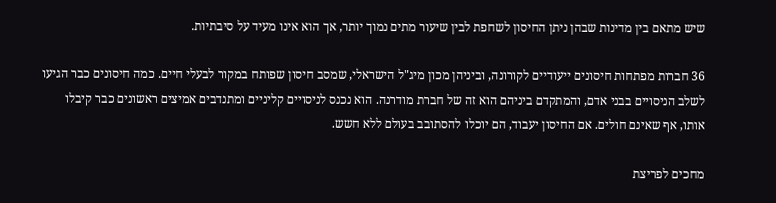שיש מתאם בין מדינות שבהן ניתן החיסון לשחפת לבין שיעור מתים נמוך יותר, אך הוא אינו מעיד על סיבתיות.

36 חברות מפתחות חיסונים ייעודיים לקורונה, וביניהן מכון מיג"ל הישראלי, שמסב חיסון שפותח במקור לבעלי חיים. כמה חיסונים כבר הגיעו לשלב הניסויים בבני אדם, והמתקדם ביניהם הוא זה של חברת מודרנה. הוא נכנס לניסויים קליניים ומתנדבים אמיצים ראשונים כבר קיבלו אותו, אף שאינם חולים. אם החיסון יעבוד, הם יוכלו להסתובב בעולם ללא חשש.

מחכים לפריצת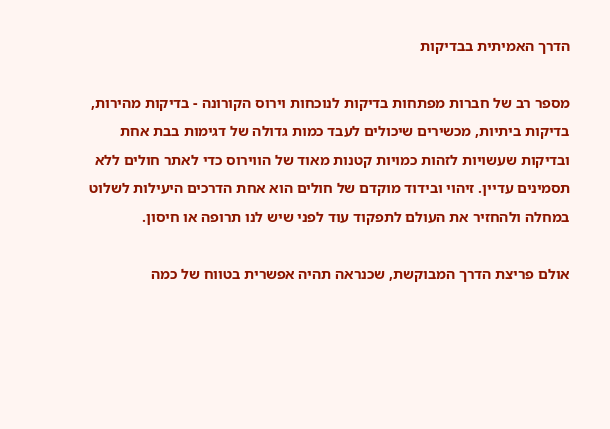הדרך האמיתית בבדיקות

מספר רב של חברות מפתחות בדיקות לנוכחות וירוס הקורונה - בדיקות מהירות, בדיקות ביתיות, מכשירים שיכולים לעבד כמות גדולה של דגימות בבת אחת ובדיקות שעשויות לזהות כמויות קטנות מאוד של הווירוס כדי לאתר חולים ללא תסמינים עדיין. זיהוי ובידוד מוקדם של חולים הוא אחת הדרכים היעילות לשלוט במחלה ולהחזיר את העולם לתפקוד עוד לפני שיש לנו תרופה או חיסון.

אולם פריצת הדרך המבוקשת, שכנראה תהיה אפשרית בטווח של כמה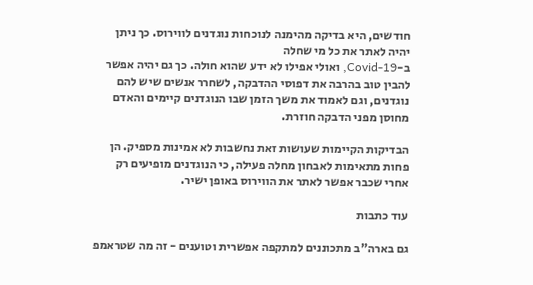חודשים, היא בדיקה מהימנה לנוכחות נוגדנים לווירוס. כך ניתן יהיה לאתר את כל מי שחלה
ב-Covid-19, ואולי אפילו לא ידע שהוא חולה. כך גם יהיה אפשר להבין טוב בהרבה את דפוסי ההדבקה, לשחרר אנשים שיש להם נוגדנים, וגם לאמוד את משך הזמן שבו הנוגדנים קיימים והאדם מחוסן מפני הדבקה חוזרת.

הבדיקות הקיימות שעושות זאת נחשבות לא אמינות מספיק. הן פחות מתאימות לאבחון מחלה פעילה, כי הנוגדנים מופיעים רק אחרי שכבר אפשר לאתר את הווירוס באופן ישיר.

עוד כתבות

גם בארה"ב מתכוננים למתקפה אפשרית וטוענים - זה מה שטראמפ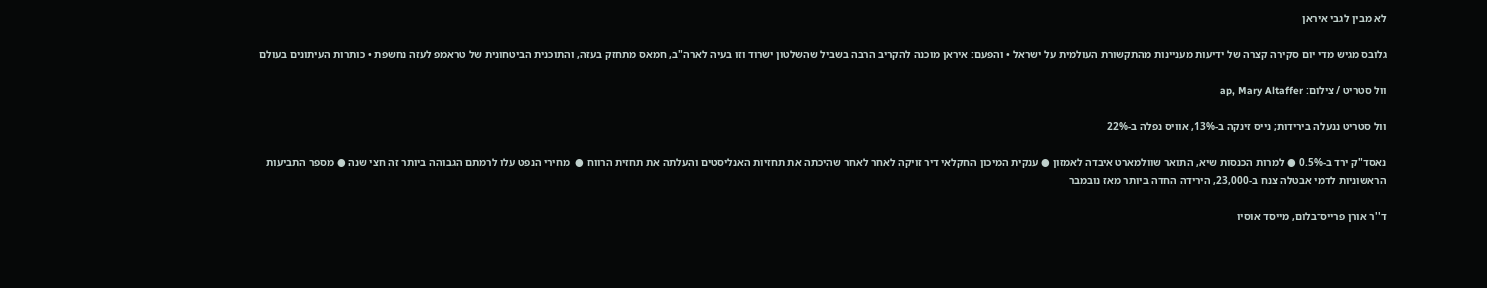לא מבין לגבי איראן

גלובס מגיש מדי יום סקירה קצרה של ידיעות מעניינות מהתקשורת העולמית על ישראל • והפעם: איראן מוכנה להקריב הרבה בשביל שהשלטון ישרוד וזו בעיה לארה"ב, חמאס מתחזק בעזה, והתוכנית הביטחונית של טראמפ לעזה נחשפת • כותרות העיתונים בעולם

וול סטריט / צילום: ap, Mary Altaffer

וול סטריט ננעלה בירידות; נייס זינקה ב-13%, אוויס נפלה ב-22%

נאסד"ק ירד ב-0.5% ● למרות הכנסות שיא, התואר שוולמארט איבדה לאמזון ● ענקית המיכון החקלאי דיר זויקה לאחר לאחר שהיכתה את תחזיות האנליסטים והעלתה את תחזית הרווח ●  מחירי הנפט עלו לרמתם הגבוהה ביותר זה חצי שנה ● מספר התביעות הראשוניות לדמי אבטלה צנח ב-23,000, הירידה החדה ביותר מאז נובמבר

ד''ר אורן פרייס־בלום, מייסד אוסיו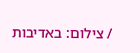/ צילום: באדיבות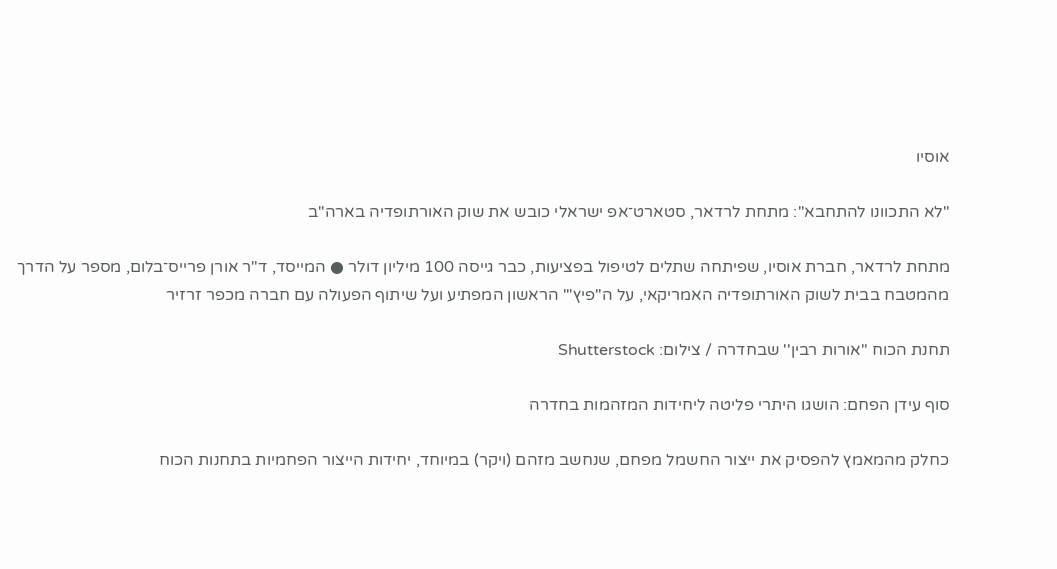אוסיו

"לא התכוונו להתחבא": מתחת לרדאר, סטארט־אפ ישראלי כובש את שוק האורתופדיה בארה"ב

מתחת לרדאר, חברת אוסיו, שפיתחה שתלים לטיפול בפציעות, כבר גייסה 100 מיליון דולר ● המייסד, ד"ר אורן פרייס־בלום, מספר על הדרך מהמטבח בבית לשוק האורתופדיה האמריקאי, על ה"פיץ'" הראשון המפתיע ועל שיתוף הפעולה עם חברה מכפר זרזיר

תחנת הכוח ''אורות רבין'' שבחדרה / צילום: Shutterstock

סוף עידן הפחם: הושגו היתרי פליטה ליחידות המזהמות בחדרה

כחלק מהמאמץ להפסיק את ייצור החשמל מפחם, שנחשב מזהם (ויקר) במיוחד, יחידות הייצור הפחמיות בתחנות הכוח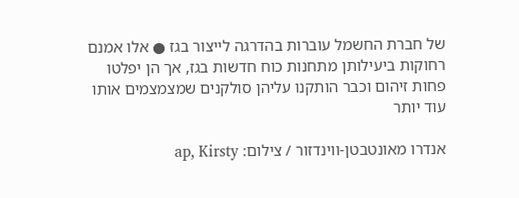של חברת החשמל עוברות בהדרגה לייצור בגז ● אלו אמנם רחוקות ביעילותן מתחנות כוח חדשות בגז, אך הן יפלטו פחות זיהום וכבר הותקנו עליהן סולקנים שמצמצמים אותו עוד יותר

אנדרו מאונטבטן-ווינדזור / צילום: ap, Kirsty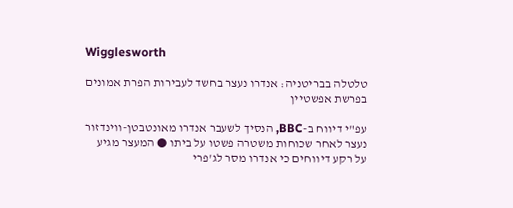Wigglesworth

טלטלה בבריטניה: אנדרו נעצר בחשד לעבירות הפרת אמונים בפרשת אפשטיין

עפ"י דיווח ב-BBC, הנסיך לשעבר אנדרו מאונטבטן-ווינדזור נעצר לאחר שכוחות משטרה פשטו על ביתו ● המעצר מגיע על רקע דיווחים כי אנדרו מסר לג'פרי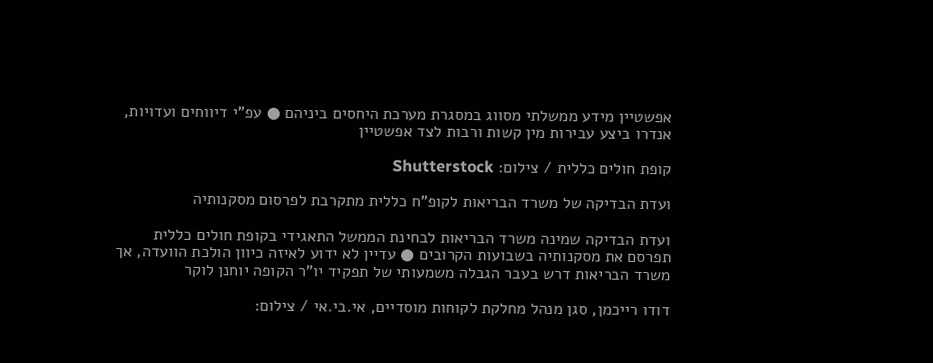אפשטיין מידע ממשלתי מסווג במסגרת מערכת היחסים ביניהם ● עפ"י דיווחים ועדויות, אנדרו ביצע עבירות מין קשות ורבות לצד אפשטיין

קופת חולים כללית / צילום: Shutterstock

ועדת הבדיקה של משרד הבריאות לקופ"ח כללית מתקרבת לפרסום מסקנותיה

ועדת הבדיקה שמינה משרד הבריאות לבחינת הממשל התאגידי בקופת חולים כללית תפרסם את מסקנותיה בשבועות הקרובים ● עדיין לא ידוע לאיזה כיוון הולכת הוועדה, אך משרד הבריאות דרש בעבר הגבלה משמעותי של תפקיד יו"ר הקופה יוחנן לוקר

דודו רייכמן, סגן מנהל מחלקת לקוחות מוסדיים, אי.בי.אי / צילום: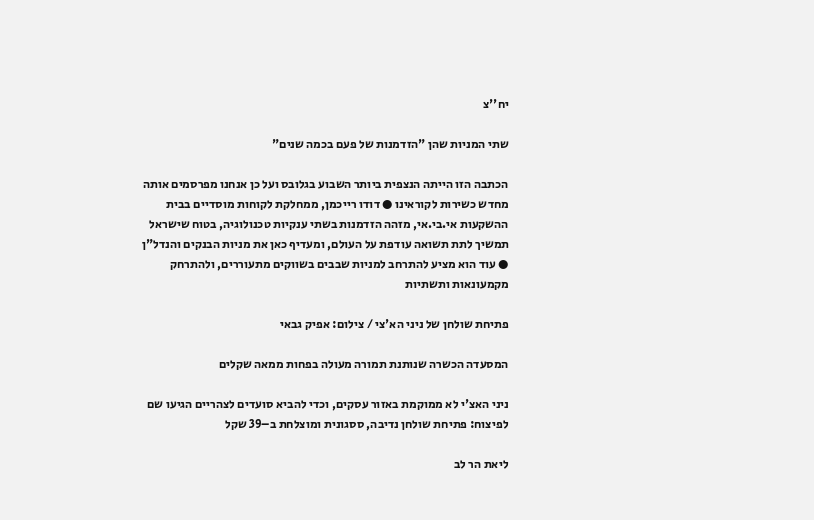יח''צ

שתי המניות שהן "הזדמנות של פעם בכמה שנים"

הכתבה הזו הייתה הנצפית ביותר השבוע בגלובס ועל כן אנחנו מפרסמים אותה מחדש כשירות לקוראינו ● דודו רייכמן, ממחלקת לקוחות מוסדיים בבית ההשקעות אי.בי.אי, מזהה הזדמנות בשתי ענקיות טכנולוגיה, בטוח שישראל תמשיך לתת תשואה עודפת על העולם, ומעדיף כאן את מניות הבנקים והנדל"ן ● עוד הוא מציע להתרחב למניות שבבים בשווקים מתעוררים, ולהתרחק מקמעונאות ותשתיות

פתיחת שולחן של ניני הא'צי / צילום: אפיק גבאי

המסעדה הכשרה שנותנת תמורה מעולה בפחות ממאה שקלים

ניני האצ'י לא ממוקמת באזור עסקים, וכדי להביא סועדים לצהריים הגיעו שם לפיצוח: פתיחת שולחן נדיבה, ססגונית ומוצלחת ב–39 שקל

ליאת הר לב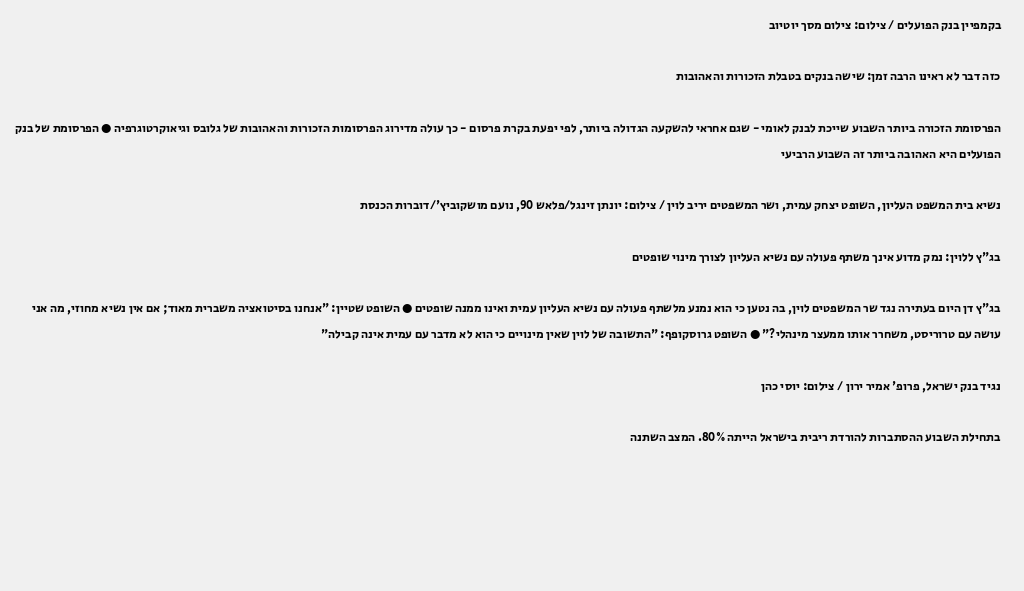בקמפיין בנק הפועלים / צילום: צילום מסך יוטיוב

כזה דבר לא ראינו הרבה זמן: שישה בנקים בטבלת הזכורות והאהובות

הפרסומת הזכורה ביותר השבוע שייכת לבנק לאומי - שגם אחראי להשקעה הגדולה ביותר, לפי יפעת בקרת פרסום - כך עולה מדירוג הפרסומות הזכורות והאהובות של גלובס וגיאוקרטוגרפיה ● הפרסומת של בנק הפועלים היא האהובה ביותר זה השבוע הרביעי

נשיא בית המשפט העליון, השופט יצחק עמית, ושר המשפטים יריב לוין / צילום: יונתן זינגל/פלאש 90, נועם מושקוביץ'/דוברות הכנסת

בג"ץ ללוין: נמק מדוע אינך משתף פעולה עם נשיא העליון לצורך מינוי שופטים

בג"ץ דן היום בעתירה נגד שר המשפטים לוין, בה נטען כי הוא נמנע מלשתף פעולה עם נשיא העליון עמית ואינו ממנה שופטים ● השופט שטיין: "אנחנו בסיטואציה משברית מאוד; אם אין נשיא מחוזי, מה אני עושה עם טרוריסט, משחרר אותו ממעצר מינהלי?" ● השופט גרוסקופף: "התשובה של לוין שאין מינויים כי הוא לא מדבר עם עמית אינה קבילה"

נגיד בנק ישראל, פרופ' אמיר ירון / צילום: יוסי כהן

בתחילת השבוע ההסתברות להורדת ריבית בישראל הייתה 80%. המצב השתנה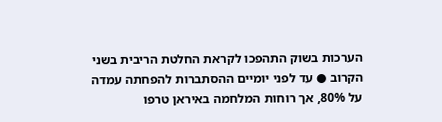הערכות בשוק התהפכו לקראת החלטת הריבית בשני הקרוב ● עד לפני יומיים ההסתברות להפחתה עמדה על 80%, אך רוחות המלחמה באיראן טרפו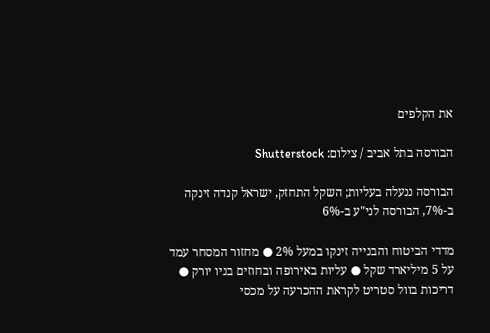את הקלפים

הבורסה בתל אביב / צילום: Shutterstock

הבורסה ננעלה בעליות; השקל התחזק, ישראל קנדה זינקה ב-7%, הבורסה לני"ע ב-6%

מדדי הביטוח והבנייה זינקו במעל 2% ● מחזור המסחר עמד על 5 מיליארד שקל ● עליות באירופה ובחוזים בניו יורק ● דריכות בוול סטריט לקראת ההכרעה על מכסי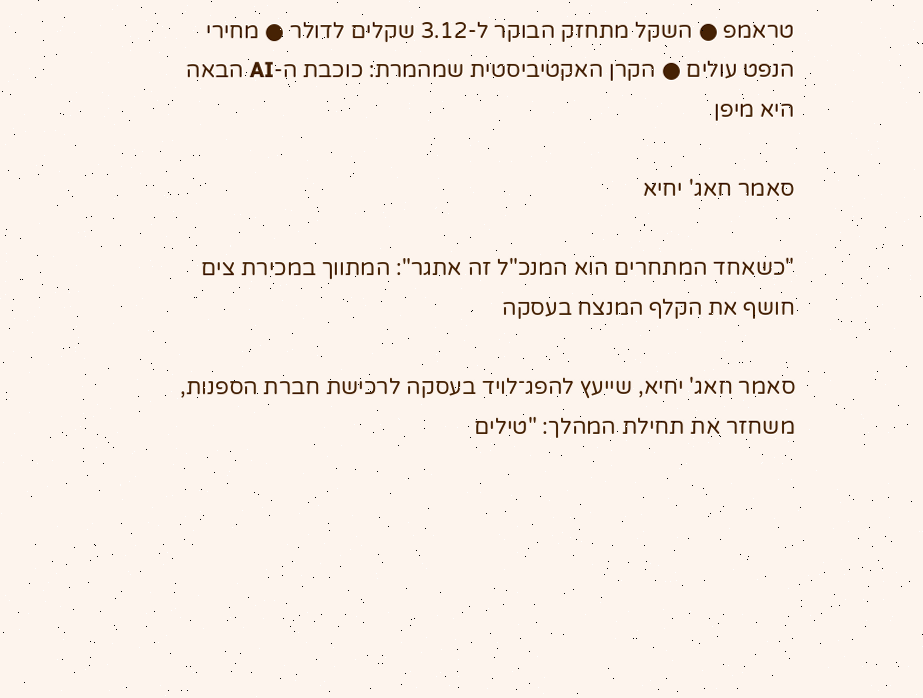טראמפ ● השקל מתחזק הבוקר ל-3.12 שקלים לדולר ● מחירי הנפט עולים ● הקרן האקטיביסטית שמהמרת: כוכבת ה-AI הבאה היא מיפן

סאמר חאג' יחיא

"כשאחד המתחרים הוא המנכ"ל זה אתגר": המתווך במכירת צים חושף את הקלף המנצח בעסקה

סאמר חאג' יחיא, שייעץ להפג־לויד בעסקה לרכישת חברת הספנות, משחזר את תחילת המהלך: "טילים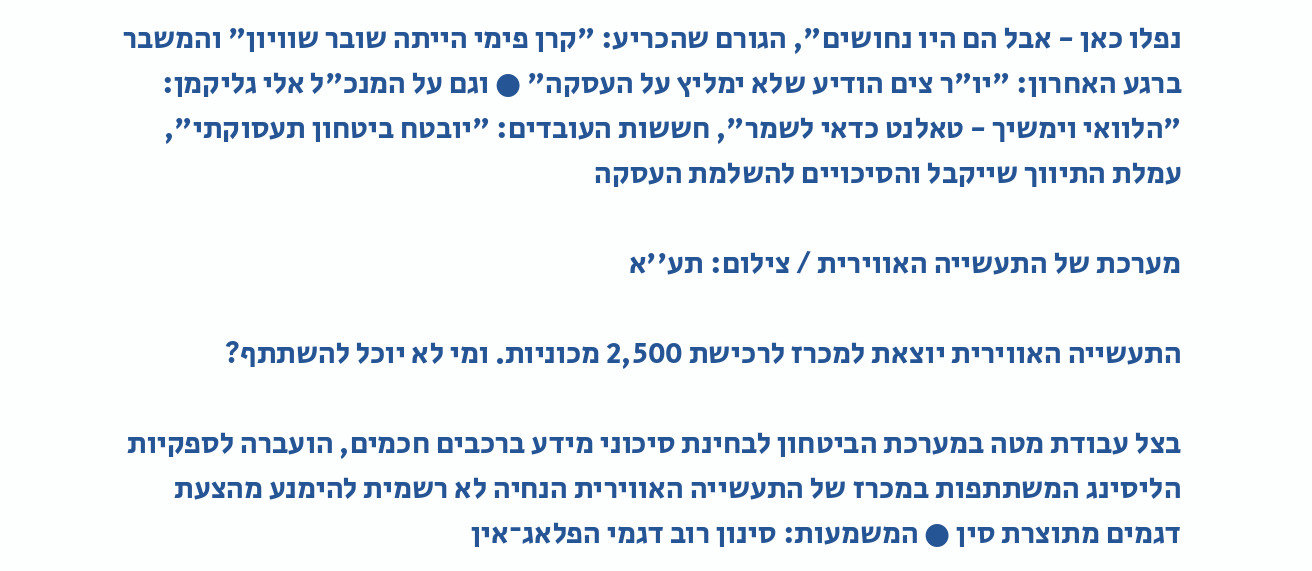נפלו כאן - אבל הם היו נחושים", הגורם שהכריע: "קרן פימי הייתה שובר שוויון" והמשבר ברגע האחרון: "יו"ר צים הודיע שלא ימליץ על העסקה" ● וגם על המנכ"ל אלי גליקמן: "הלוואי וימשיך - טאלנט כדאי לשמר", חששות העובדים: "יובטח ביטחון תעסוקתי", עמלת התיווך שייקבל והסיכויים להשלמת העסקה

מערכת של התעשייה האווירית / צילום: תע''א

התעשייה האווירית יוצאת למכרז לרכישת 2,500 מכוניות. ומי לא יוכל להשתתף?

בצל עבודת מטה במערכת הביטחון לבחינת סיכוני מידע ברכבים חכמים, הועברה לספקיות הליסינג המשתתפות במכרז של התעשייה האווירית הנחיה לא רשמית להימנע מהצעת דגמים מתוצרת סין ● המשמעות: סינון רוב דגמי הפלאג־אין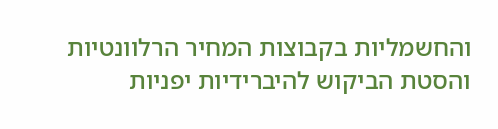והחשמליות בקבוצות המחיר הרלוונטיות והסטת הביקוש להיברידיות יפניות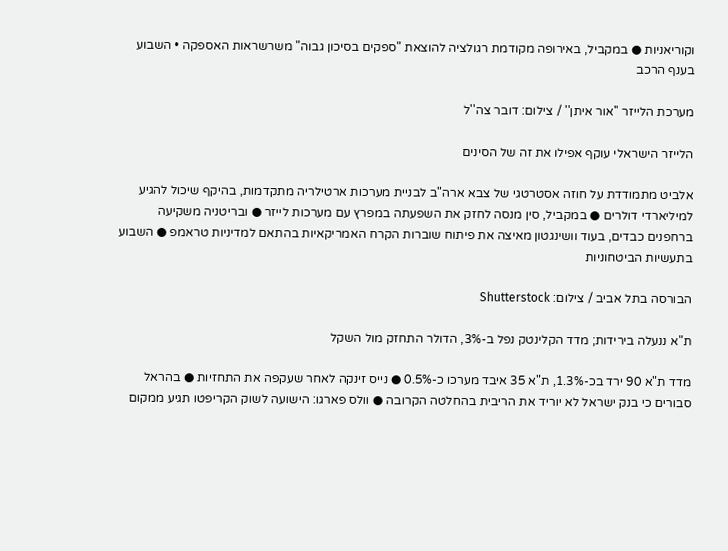וקוריאניות ● במקביל, באירופה מקודמת רגולציה להוצאת "ספקים בסיכון גבוה" משרשראות האספקה • השבוע בענף הרכב

מערכת הלייזר ''אור איתן'' / צילום: דובר צה''ל

הלייזר הישראלי עוקף אפילו את זה של הסינים

אלביט מתמודדת על חוזה אסטרטגי של צבא ארה"ב לבניית מערכות ארטילריה מתקדמות, בהיקף שיכול להגיע למיליארדי דולרים ● במקביל, סין מנסה לחזק את השפעתה במפרץ עם מערכות לייזר ● ובריטניה משקיעה ברחפנים כבדים, בעוד וושינגטון מאיצה את פיתוח שוברות הקרח האמריקאיות בהתאם למדיניות טראמפ ● השבוע בתעשיות הביטחוניות

הבורסה בתל אביב / צילום: Shutterstock

ת"א ננעלה בירידות; מדד הקלינטק נפל ב-3%, הדולר התחזק מול השקל

מדד ת"א 90 ירד בכ-1.3%, ת"א 35 איבד מערכו כ-0.5% ● נייס זינקה לאחר שעקפה את התחזיות ● בהראל סבורים כי בנק ישראל לא יוריד את הריבית בהחלטה הקרובה ● וולס פארגו: הישועה לשוק הקריפטו תגיע ממקום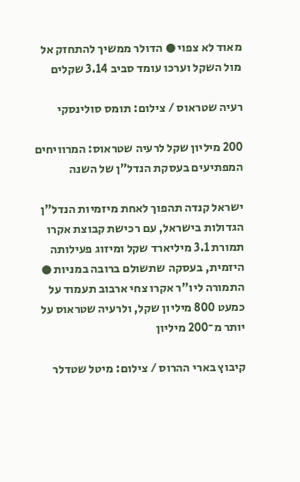מאוד לא צפוי ● הדולר ממשיך להתחזק אל מול השקל וערכו עומד סביב 3.14 שקלים

רעיה שטראוס / צילום: תומס סולינסקי

200 מיליון שקל לרעיה שטראוס: המרוויחים המפתיעים בעסקת הנדל"ן של השנה

ישראל קנדה תהפוך לאחת מיזמיות הנדל"ן הגדולות בישראל, עם רכישת קבוצת אקרו תמורת 3.1 מיליארד שקל ומיזוג פעילותה היזמית, בעסקה שתשולם ברובה במניות ● התמורה ליו"ר אקרו צחי ארבוב תעמוד על כמעט 800 מיליון שקל, ולרעיה שטראוס על יותר מ־200 מיליון

קיבוץ בארי ההרוס / צילום: מיטל שטדלר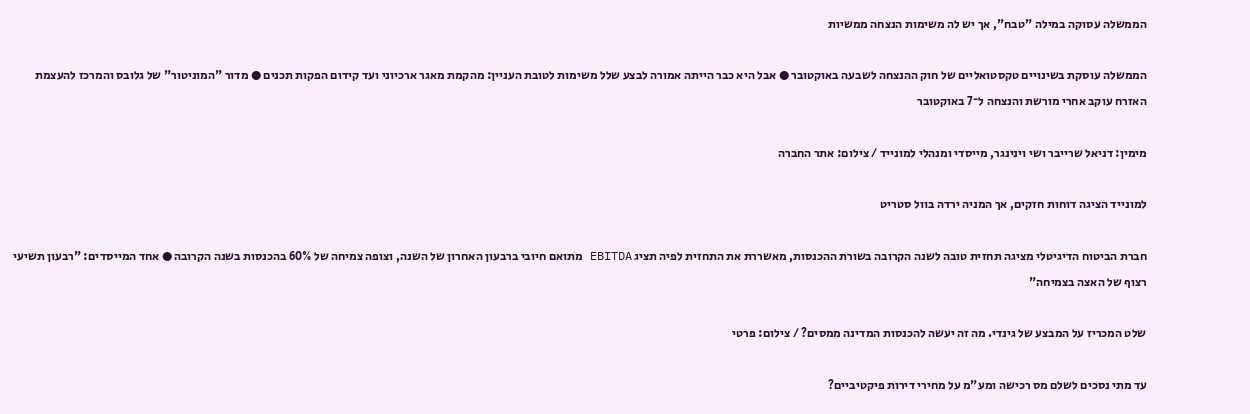הממשלה עסוקה במילה "טבח", אך יש לה משימות הנצחה ממשיות

הממשלה עוסקת בשינויים טקסטואליים של חוק ההנצחה לשבעה באוקטובר ● אבל היא כבר הייתה אמורה לבצע שלל משימות לטובת העניין: מהקמת מאגר ארכיוני ועד קידום הפקות תכנים ● מדור "המוניטור" של גלובס והמרכז להעצמת האזרח עוקב אחרי מורשת והנצחה ל־7 באוקטובר

מימין: דניאל שרייבר ושי וינינגר, מייסדי ומנהלי למונייד / צילום: אתר החברה

למונייד הציגה דוחות חזקים, אך המניה ירדה בוול סטריט

חברת הביטוח הדיגיטלי מציגה תחזית טובה לשנה הקרובה בשורת ההכנסות, מאשררת את התחזית לפיה תציג EBITDA מתואם חיובי ברבעון האחרון של השנה, וצופה צמיחה של 60% בהכנסות בשנה הקרובה ● אחד המייסדים: "רבעון תשיעי רצוף של האצה בצמיחה"

שלט המכריז על המבצע של גינדי. מה זה יעשה להכנסות המדינה ממסים? / צילום: פרטי

עד מתי נסכים לשלם מס רכישה ומע"מ על מחירי דירות פיקטיביים?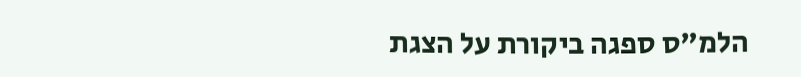הלמ"ס ספגה ביקורת על הצגת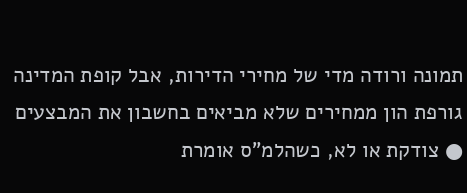תמונה ורודה מדי של מחירי הדירות, אבל קופת המדינה גורפת הון ממחירים שלא מביאים בחשבון את המבצעים ● צודקת או לא, כשהלמ"ס אומרת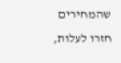שהמחירים חזרו לעלות,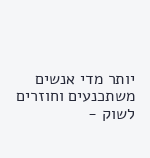יותר מדי אנשים משתכנעים וחוזרים לשוק -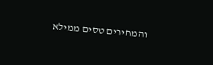והמחירים טסים ממילא